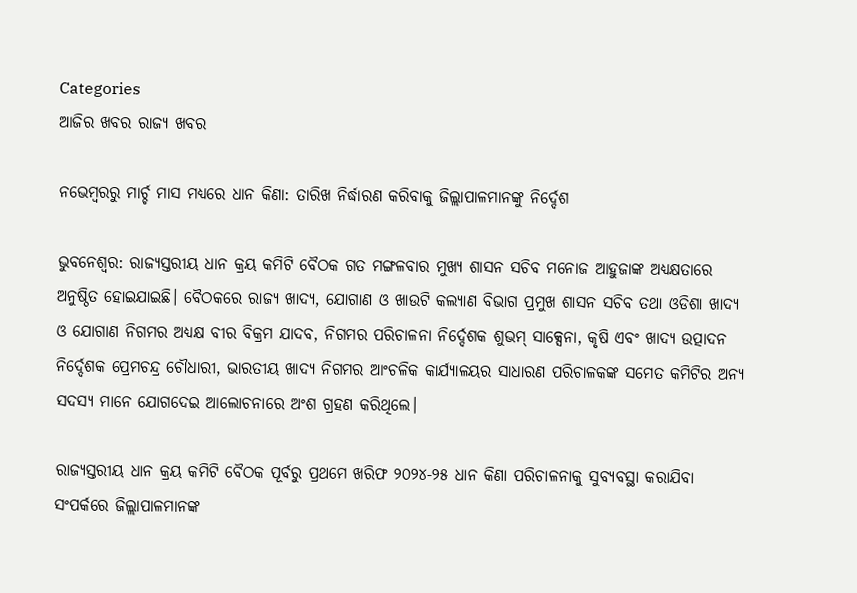Categories
ଆଜିର ଖବର ରାଜ୍ୟ ଖବର

ନଭେମ୍ବରରୁ ମାର୍ଚ୍ଚ ମାସ ମଧ୍ୟରେ ଧାନ କିଣା: ତାରିଖ ନିର୍ଦ୍ଧାରଣ କରିବାକୁ ଜିଲ୍ଲାପାଳମାନଙ୍କୁ ନିର୍ଦ୍ଦେଶ

ଭୁବନେଶ୍ୱର: ରାଜ୍ୟସ୍ତରୀୟ ଧାନ କ୍ରୟ କମିଟି ବୈଠକ ଗତ ମଙ୍ଗଳବାର ମୁଖ୍ୟ ଶାସନ ସଚିବ ମନୋଜ ଆହୁଜାଙ୍କ ଅଧ୍ୟକ୍ଷତାରେ ଅନୁଷ୍ଠିତ ହୋଇଯାଇଛି। ବୈଠକରେ ରାଜ୍ୟ ଖାଦ୍ୟ, ଯୋଗାଣ ଓ ଖାଉଟି କଲ୍ୟାଣ ବିଭାଗ ପ୍ରମୁଖ ଶାସନ ସଚିବ ତଥା ଓଡିଶା ଖାଦ୍ୟ ଓ ଯୋଗାଣ ନିଗମର ଅଧ୍ୟକ୍ଷ ବୀର ବିକ୍ରମ ଯାଦବ, ନିଗମର ପରିଚାଳନା ନିର୍ଦ୍ଦେଶକ ଶୁଭମ୍ ସାକ୍ସେନା, କୃଷି ଏବଂ ଖାଦ୍ୟ ଉତ୍ପାଦନ ନିର୍ଦ୍ଦେଶକ ପ୍ରେମଚନ୍ଦ୍ର ଚୌଧାରୀ, ଭାରତୀୟ ଖାଦ୍ୟ ନିଗମର ଆଂଚଳିକ କାର୍ଯ୍ୟାଳୟର ସାଧାରଣ ପରିଚାଳକଙ୍କ ସମେତ କମିଟିର ଅନ୍ୟ ସଦସ୍ୟ ମାନେ ଯୋଗଦେଇ ଆଲୋଚନାରେ ଅଂଶ ଗ୍ରହଣ କରିଥିଲେ।

ରାଜ୍ୟସ୍ତରୀୟ ଧାନ କ୍ରୟ କମିଟି ବୈଠକ ପୂର୍ବରୁ ପ୍ରଥମେ ଖରିଫ ୨୦୨୪-୨୫ ଧାନ କିଣା ପରିଚାଳନାକୁ ସୁବ୍ୟବସ୍ଥା କରାଯିବା ସଂପର୍କରେ ଜିଲ୍ଲାପାଳମାନଙ୍କ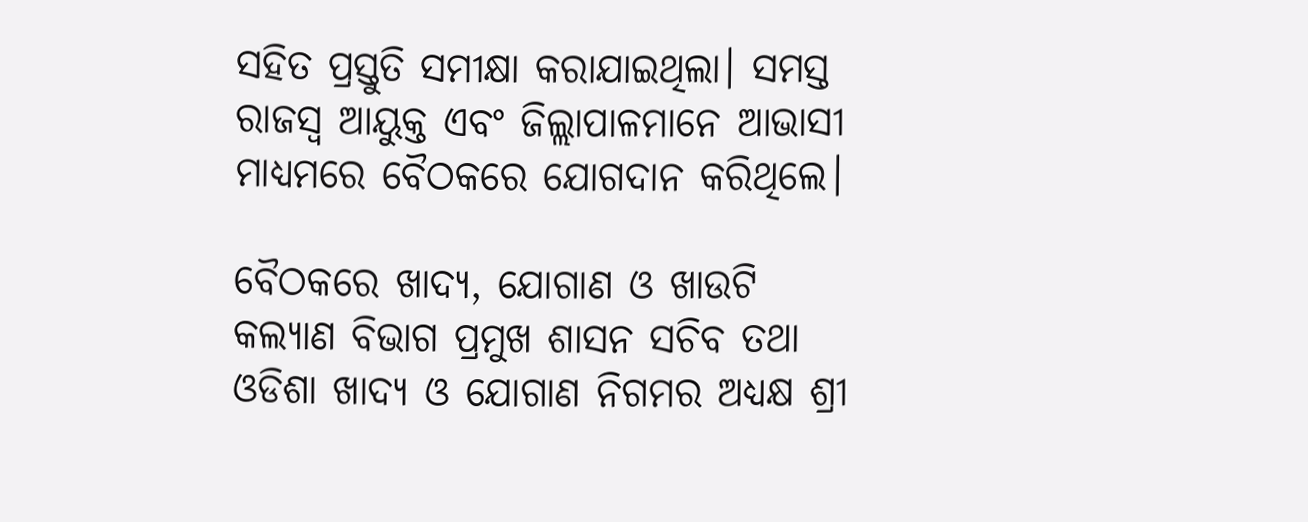ସହିତ ପ୍ରସ୍ତୁତି ସମୀକ୍ଷା କରାଯାଇଥିଲା। ସମସ୍ତ ରାଜସ୍ୱ ଆୟୁକ୍ତ ଏବଂ ଜିଲ୍ଲାପାଳମାନେ ଆଭାସୀ ମାଧ୍ୟମରେ ବୈଠକରେ ଯୋଗଦାନ କରିଥିଲେ।

ବୈଠକରେ ଖାଦ୍ୟ, ଯୋଗାଣ ଓ ଖାଉଟି କଲ୍ୟାଣ ବିଭାଗ ପ୍ରମୁଖ ଶାସନ ସଚିବ ତଥା ଓଡିଶା ଖାଦ୍ୟ ଓ ଯୋଗାଣ ନିଗମର ଅଧ୍ୟକ୍ଷ ଶ୍ରୀ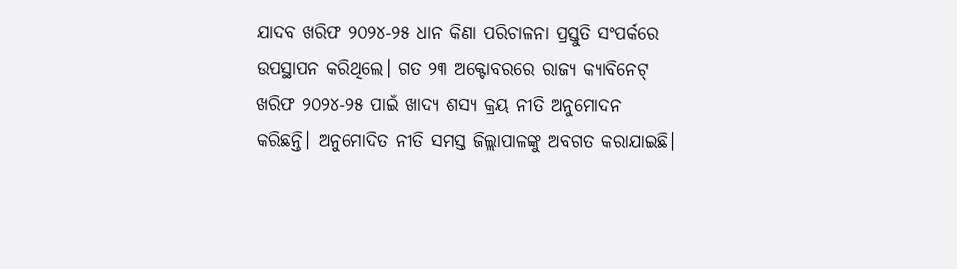ଯାଦବ ଖରିଫ ୨୦୨୪-୨୫ ଧାନ କିଣା ପରିଚାଳନା ପ୍ରସ୍ତୁତି ସଂପର୍କରେ ଉପସ୍ଥାପନ କରିଥିଲେ। ଗତ ୨୩ ଅକ୍ଟୋବରରେ ରାଜ୍ୟ କ୍ୟାବିନେଟ୍ ଖରିଫ ୨୦୨୪-୨୫ ପାଇଁ ଖାଦ୍ୟ ଶସ୍ୟ କ୍ରୟ ନୀତି ଅନୁମୋଦନ କରିଛନ୍ତି। ଅନୁମୋଦିତ ନୀତି ସମସ୍ତ ଜିଲ୍ଲାପାଳଙ୍କୁ ଅବଗତ କରାଯାଇଛି।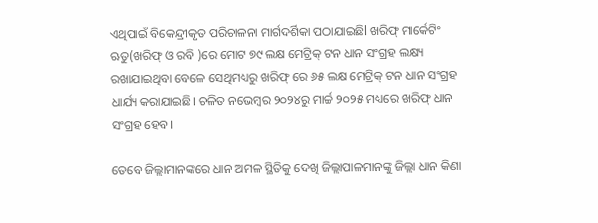ଏଥିପାଇଁ ବିକେନ୍ଦ୍ରୀକୃତ ପରିଚାଳନା ମାର୍ଗଦର୍ଶିକା ପଠାଯାଇଛିl ଖରିଫ୍ ମାର୍କେଟିଂ ଋତୁ(ଖରିଫ୍ ଓ ରବି )ରେ ମୋଟ ୭୯ ଲକ୍ଷ ମେଟ୍ରିକ୍ ଟନ ଧାନ ସଂଗ୍ରହ ଲକ୍ଷ୍ୟ ରଖାଯାଇଥିବା ବେଳେ ସେଥିମଧ୍ୟରୁ ଖରିଫ୍ ରେ ୬୫ ଲକ୍ଷ ମେଟ୍ରିକ୍ ଟନ ଧାନ ସଂଗ୍ରହ ଧାର୍ଯ୍ୟ କରାଯାଇଛି। ଚଳିତ ନଭେମ୍ବର ୨୦୨୪ରୁ ମାର୍ଚ୍ଚ ୨୦୨୫ ମଧ୍ୟରେ ଖରିଫ୍ ଧାନ ସଂଗ୍ରହ ହେବ।

ତେବେ ଜିଲ୍ଲାମାନଙ୍କରେ ଧାନ ଅମଳ ସ୍ଥିତିକୁ ଦେଖି ଜିଲ୍ଲାପାଳମାନଙ୍କୁ ଜିଲ୍ଲା ଧାନ କିଣା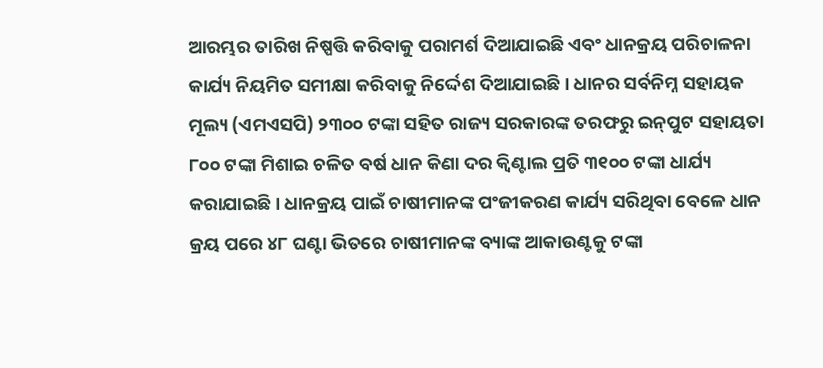ଆରମ୍ଭର ତାରିଖ ନିଷ୍ପତ୍ତି କରିବାକୁ ପରାମର୍ଶ ଦିଆଯାଇଛି ଏବଂ ଧାନକ୍ରୟ ପରିଚାଳନା କାର୍ଯ୍ୟ ନିୟମିତ ସମୀକ୍ଷା କରିବାକୁ ନିର୍ଦ୍ଦେଶ ଦିଆଯାଇଛି। ଧାନର ସର୍ବନିମ୍ନ ସହାୟକ ମୂଲ୍ୟ (ଏମଏସପି) ୨୩୦୦ ଟଙ୍କା ସହିତ ରାଜ୍ୟ ସରକାରଙ୍କ ତରଫରୁ ଇନ୍‌ପୁଟ ସହାୟତା ୮୦୦ ଟଙ୍କା ମିଶାଇ ଚଳିତ ବର୍ଷ ଧାନ କିଣା ଦର କ୍ୱିଣ୍ଟାଲ ପ୍ରତି ୩୧୦୦ ଟଙ୍କା ଧାର୍ଯ୍ୟ କରାଯାଇଛି। ଧାନକ୍ରୟ ପାଇଁ ଚାଷୀମାନଙ୍କ ପଂଜୀକରଣ କାର୍ଯ୍ୟ ସରିଥିବା ବେଳେ ଧାନ କ୍ରୟ ପରେ ୪୮ ଘଣ୍ଟା ଭିତରେ ଚାଷୀମାନଙ୍କ ବ୍ୟାଙ୍କ ଆକାଉଣ୍ଟକୁ ଟଙ୍କା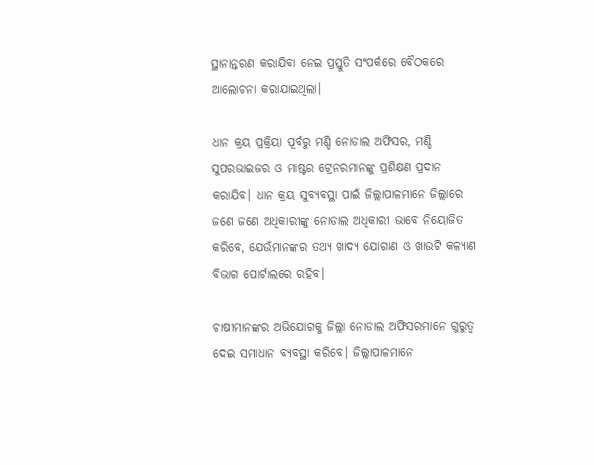ସ୍ଥାନାନ୍ତରଣ କରାଯିବା ନେଇ ପ୍ରସ୍ତୁତି ସଂପର୍କରେ ବୈଠକରେ ଆଲୋଚନା କରାଯାଇଥିଲା।

ଧାନ କ୍ରୟ ପ୍ରକ୍ରିୟା ପୂର୍ବରୁ ମଣ୍ଡି ନୋଡାଲ ଅଫିସର, ମଣ୍ଡି ସୁପରଭାଇଜର ଓ ମାଷ୍ଟର ଟ୍ରେନରମାନଙ୍କୁ ପ୍ରଶିକ୍ଷଣ ପ୍ରଦାନ କରାଯିବ। ଧାନ କ୍ରୟ ସୁବ୍ୟବସ୍ଥା ପାଇଁ ଜିଲ୍ଲାପାଳମାନେ ଜିଲ୍ଲାରେ ଜଣେ ଜଣେ ଅଧିକାରୀଙ୍କୁ ନୋଡାଲ ଅଧିକାରୀ ଭାବେ ନିୟୋଜିତ କରିବେ, ଯେଉଁମାନଙ୍କର ତଥ୍ୟ ଖାଦ୍ୟ ଯୋଗାଣ ଓ ଖାଉଟି କଳ୍ୟାଣ ବିଭାଗ ପୋର୍ଟାଲରେ ରହିବ।

ଚାଷୀମାନଙ୍କର ଅଭିଯୋଗକୁ ଜିଲ୍ଲା ନୋଡାଲ ଅଫିସରମାନେ ଗୁରୁତ୍ୱ ଦେଇ ସମାଧାନ ବ୍ୟବସ୍ଥା କରିବେ। ଜିଲ୍ଲାପାଳମାନେ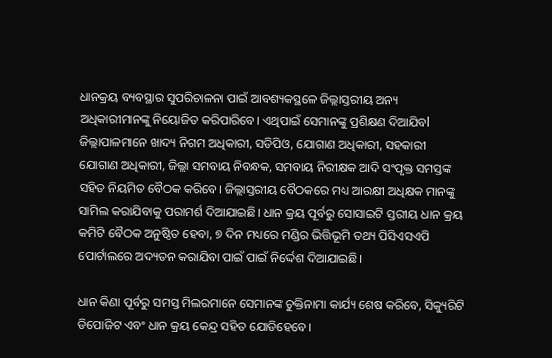ଧାନକ୍ରୟ ବ୍ୟବସ୍ଥାର ସୁପରିଚାଳନା ପାଇଁ ଆବଶ୍ୟକସ୍ଥଳେ ଜିଲ୍ଲାସ୍ତରୀୟ ଅନ୍ୟ ଅଧିକାରୀମାନଙ୍କୁ ନିୟୋଜିତ କରିପାରିବେ। ଏଥିପାଇଁ ସେମାନଙ୍କୁ ପ୍ରଶିକ୍ଷଣ ଦିଆଯିବl ଜିଲ୍ଲାପାଳମାନେ ଖାଦ୍ୟ ନିଗମ ଅଧିକାରୀ, ସଡିପିଓ, ଯୋଗାଣ ଅଧିକାରୀ, ସହକାରୀ ଯୋଗାଣ ଅଧିକାରୀ, ଜିଲ୍ଲା ସମବାୟ ନିବନ୍ଧକ, ସମବାୟ ନିରୀକ୍ଷକ ଆଦି ସଂପୃକ୍ତ ସମସ୍ତଙ୍କ ସହିତ ନିୟମିତ ବୈଠକ କରିବେ। ଜିଲ୍ଲାସ୍ତରୀୟ ବୈଠକରେ ମଧ୍ୟ ଆରକ୍ଷୀ ଅଧିକ୍ଷକ ମାନଙ୍କୁ ସାମିଲ କରାଯିବାକୁ ପରାମର୍ଶ ଦିଆଯାଇଛି। ଧାନ କ୍ରୟ ପୂର୍ବରୁ ସୋସାଇଟି ସ୍ତରୀୟ ଧାନ କ୍ରୟ କମିଟି ବୈଠକ ଅନୁଷ୍ଠିତ ହେବା, ୭ ଦିନ ମଧ୍ୟରେ ମଣ୍ଡିର ଭିତ୍ତିଭୂମି ତଥ୍ୟ ପିସିଏସଏପି ପୋର୍ଟାଲରେ ଅଦ୍ୟତନ କରାଯିବା ପାଇଁ ପାଇଁ ନିର୍ଦ୍ଦେଶ ଦିଆଯାଇଛି।

ଧାନ କିଣା ପୂର୍ବରୁ ସମସ୍ତ ମିଲରମାନେ ସେମାନଙ୍କ ଚୁକ୍ତିନାମା କାର୍ଯ୍ୟ ଶେଷ କରିବେ, ସିକ୍ୟୁରିଟି ଡିପୋଜିଟ ଏବଂ ଧାନ କ୍ରୟ କେନ୍ଦ୍ର ସହିତ ଯୋଡିହେବେ।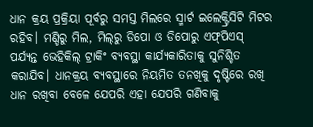ଧାନ କ୍ରୟ ପ୍ରକ୍ରିୟା ପୂର୍ବରୁ ସମସ୍ତ ମିଲରେ ସ୍ମାର୍ଟ ଇଲେକ୍ଟ୍ରିସିଟି ମିଟର ରହିବ। ମଣ୍ଡିରୁ ମିଲ, ମିଲ୍‌ରୁ ଡିପୋ ଓ ଡିପୋରୁ ଏଫ୍‌ପିଏସ୍‌ ପର୍ଯ୍ୟନ୍ତ ଭେହିକିଲ୍‌ ଟ୍ରାକିଂ ବ୍ୟବସ୍ଥା କାର୍ଯ୍ୟକାରିତାକୁ ସୁନିଶ୍ଚିତ କରାଯିବ। ଧାନକ୍ରୟ ବ୍ୟବସ୍ଥାରେ ନିୟମିତ ତନଖିକୁ ଦୃଷ୍ଟିରେ ରଖି ଧାନ ରଖିବା ବେଳେ ଯେପରି ଏହା ଯେପରି ଗଣିବାକୁ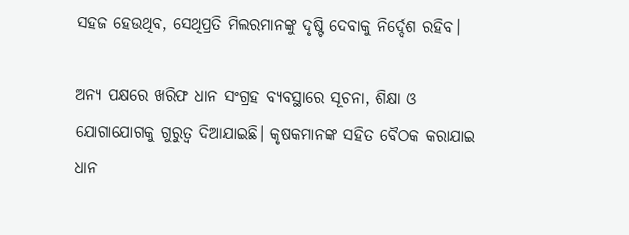ସହଜ ହେଉଥିବ, ସେଥିପ୍ରତି ମିଲରମାନଙ୍କୁ ଦୃଷ୍ଟି ଦେବାକୁ ନିର୍ଦ୍ଦେଶ ରହିବ।

ଅନ୍ୟ ପକ୍ଷରେ ଖରିଫ ଧାନ ସଂଗ୍ରହ ବ୍ୟବସ୍ଥାରେ ସୂଚନା, ଶିକ୍ଷା ଓ ଯୋଗାଯୋଗକୁ ଗୁରୁତ୍ୱ ଦିଆଯାଇଛି। କୃଷକମାନଙ୍କ ସହିତ ବୈଠକ କରାଯାଇ ଧାନ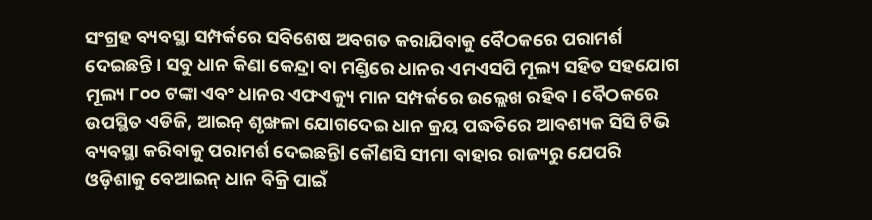ସଂଗ୍ରହ ବ୍ୟବସ୍ଥା ସମ୍ପର୍କରେ ସବିଶେଷ ଅବଗତ କରାଯିବାକୁ ବୈଠକରେ ପରାମର୍ଶ ଦେଇଛନ୍ତି। ସବୁ ଧାନ କିଣା କେନ୍ଦ୍ରା ବା ମଣ୍ଡିରେ ଧାନର ଏମଏସପି ମୂଲ୍ୟ ସହିତ ସହଯୋଗ ମୂଲ୍ୟ ୮୦୦ ଟଙ୍କା ଏବଂ ଧାନର ଏଫଏକ୍ୟୁ ମାନ ସମ୍ପର୍କରେ ଉଲ୍ଲେଖ ରହିବ। ବୈଠକରେ ଉପସ୍ଥିତ ଏଡିଜି, ଆଇନ୍ ଶୃଙ୍ଖଳା ଯୋଗଦେଇ ଧାନ କ୍ରୟ ପଦ୍ଧତିରେ ଆବଶ୍ୟକ ସିସି ଟିଭି ବ୍ୟବସ୍ଥା କରିବାକୁ ପରାମର୍ଶ ଦେଇଛନ୍ତିl କୌଣସି ସୀମା ବାହାର ରାଜ୍ୟରୁ ଯେପରି ଓଡ଼ିଶାକୁ ବେଆଇନ୍ ଧାନ ବିକ୍ରି ପାଇଁ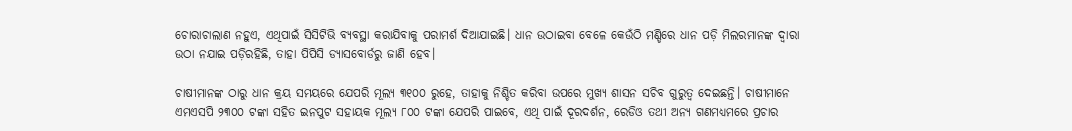ଚୋରାଚାଲାଣ ନହୁଏ, ଏଥିପାଇଁ ସିସିଟିଭି ବ୍ୟବସ୍ଥା କରାଯିବାକୁ ପରାମର୍ଶ ଦିଆଯାଇଛି। ଧାନ ଉଠାଇବା ବେଳେ କେଉଁଠି ମଣ୍ଡିରେ ଧାନ ପଡ଼ି ମିଲରମାନଙ୍କ ଦ୍ୱାରା ଉଠା ନଯାଇ ପଡ଼ିରହିଛି, ତାହା ପିପିସି ଡ୍ୟାସବୋର୍ଡରୁ ଜାଣି ହେବ।

ଚାଷୀମାନଙ୍କ ଠାରୁ ଧାନ କ୍ରୟ ସମୟରେ ଯେପରି ମୂଲ୍ୟ ୩୧୦୦ ରୁହେ, ତାହାକୁ ନିଶ୍ଚିତ କରିବା ଉପରେ ମୁଖ୍ୟ ଶାସନ ସଚିବ ଗୁରୁତ୍ୱ ଦେଇଛନ୍ତି। ଚାଷୀମାନେ ଏମଏସପି ୨୩୦୦ ଟଙ୍କା ସହିତ ଇନପୁଟ ସହାୟକ ମୂଲ୍ୟ ୮୦୦ ଟଙ୍କା ଯେପରି ପାଇବେ, ଏଥି ପାଇଁ ଦୂରଦର୍ଶନ, ରେଡିଓ ତଥୀ ଅନ୍ୟ ଗଣମଧ୍ୟମରେ ପ୍ରଚାର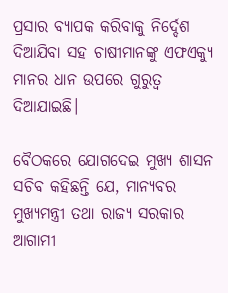ପ୍ରସାର ବ୍ୟାପକ କରିବାକୁ ନିର୍ଦ୍ଦେଶ ଦିଆଯିବା ସହ ଚାଷୀମାନଙ୍କୁ ଏଫଏକ୍ୟୁ ମାନର ଧାନ ଉପରେ ଗୁରୁତ୍ୱ ଦିଆଯାଇଛି।

ବୈଠକରେ ଯୋଗଦେଇ ମୁଖ୍ୟ ଶାସନ ସଚିବ କହିଛନ୍ତି ଯେ, ମାନ୍ୟବର ମୁଖ୍ୟମନ୍ତ୍ରୀ ତଥା ରାଜ୍ୟ ସରକାର ଆଗାମୀ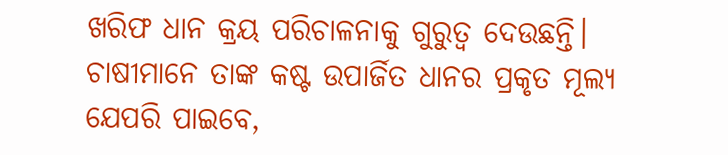ଖରିଫ ଧାନ କ୍ରୟ ପରିଚାଳନାକୁ ଗୁରୁତ୍ୱ ଦେଉଛନ୍ତି। ଚାଷୀମାନେ ତାଙ୍କ କଷ୍ଟ ଉପାର୍ଜିତ ଧାନର ପ୍ରକୃତ ମୂଲ୍ୟ ଯେପରି ପାଇବେ,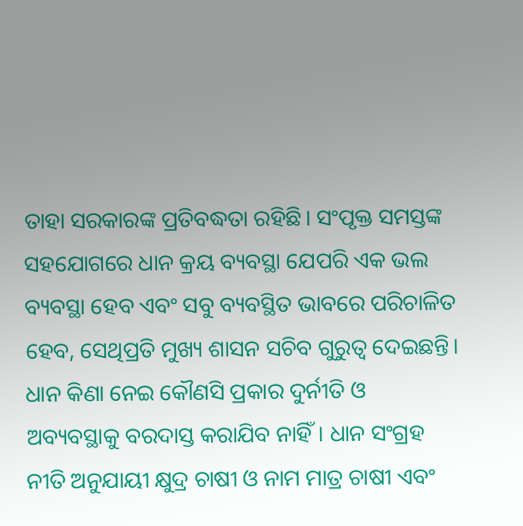ତାହା ସରକାରଙ୍କ ପ୍ରତିବଦ୍ଧତା ରହିଛି। ସଂପୃକ୍ତ ସମସ୍ତଙ୍କ ସହଯୋଗରେ ଧାନ କ୍ରୟ ବ୍ୟବସ୍ଥା ଯେପରି ଏକ ଭଲ ବ୍ୟବସ୍ଥା ହେବ ଏବଂ ସବୁ ବ୍ୟବସ୍ଥିତ ଭାବରେ ପରିଚାଳିତ ହେବ, ସେଥିପ୍ରତି ମୁଖ୍ୟ ଶାସନ ସଚିବ ଗୁରୁତ୍ୱ ଦେଇଛନ୍ତି। ଧାନ କିଣା ନେଇ କୌଣସି ପ୍ରକାର ଦୁର୍ନୀତି ଓ ଅବ୍ୟବସ୍ଥାକୁ ବରଦାସ୍ତ କରାଯିବ ନାହିଁ। ଧାନ ସଂଗ୍ରହ ନୀତି ଅନୁଯାୟୀ କ୍ଷୁଦ୍ର ଚାଷୀ ଓ ନାମ ମାତ୍ର ଚାଷୀ ଏବଂ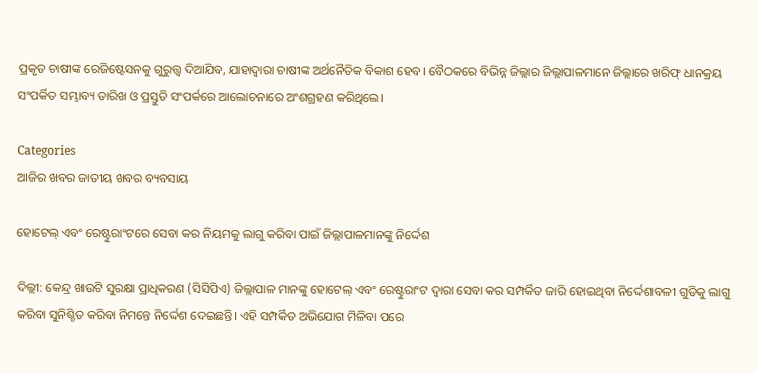ପ୍ରକୃତ ଚାଷୀଙ୍କ ରେଜିଷ୍ଟେସନକୁ ଗୁରୁତ୍ତ୍ଵ ଦିଆଯିବ, ଯାହାଦ୍ୱାରା ଚାଷୀଙ୍କ ଅର୍ଥନୈତିକ ବିକାଶ ହେବ। ବୈଠକରେ ବିଭିନ୍ନ ଜିଲ୍ଲାର ଜିଲ୍ଲାପାଳମାନେ ଜିଲ୍ଲାରେ ଖରିଫ୍ ଧାନକ୍ରୟ ସଂପର୍କିତ ସମ୍ଭାବ୍ୟ ତାରିଖ ଓ ପ୍ରସ୍ତୁତି ସଂପର୍କରେ ଆଲୋଚନାରେ ଅଂଶଗ୍ରହଣ କରିଥିଲେ।

Categories
ଆଜିର ଖବର ଜାତୀୟ ଖବର ବ୍ୟବସାୟ

ହୋଟେଲ୍ ଏବଂ ରେଷ୍ଟୁରାଂଟରେ ସେବା କର ନିୟମକୁ ଲାଗୁ କରିବା ପାଇଁ ଜିଲ୍ଲାପାଳମାନଙ୍କୁ ନିର୍ଦ୍ଦେଶ

ଦିଲ୍ଲୀ: କେନ୍ଦ୍ର ଖାଉଟି ସୁରକ୍ଷା ପ୍ରାଧିକରଣ (ସିସିପିଏ) ଜିଲ୍ଲାପାଳ ମାନଙ୍କୁ ହୋଟେଲ୍ ଏବଂ ରେଷ୍ଟୁରାଂଟ ଦ୍ୱାରା ସେବା କର ସମ୍ପର୍କିତ ଜାରି ହୋଇଥିବା ନିର୍ଦ୍ଦେଶାବଳୀ ଗୁଡିକୁ ଲାଗୁ କରିବା ସୁନିଶ୍ଚିତ କରିବା ନିମନ୍ତେ ନିର୍ଦ୍ଦେଶ ଦେଇଛନ୍ତି। ଏହି ସମ୍ପର୍କିତ ଅଭିଯୋଗ ମିଳିବା ପରେ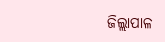ଜିଲ୍ଲାପାଳ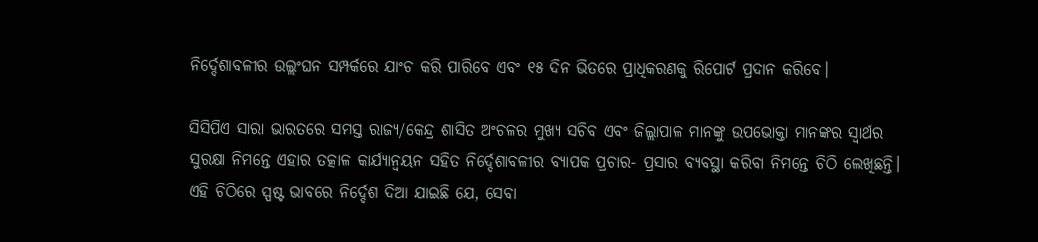ନିର୍ଦ୍ଦେଶାବଳୀର ଉଲ୍ଲଂଘନ ସମ୍ପର୍କରେ ଯାଂଚ କରି ପାରିବେ ଏବଂ ୧୫ ଦିନ ଭିତରେ ପ୍ରାଧିକରଣକୁ ରିପୋର୍ଟ ପ୍ରଦାନ କରିବେ।

ସିସିପିଏ ସାରା ଭାରତରେ ସମସ୍ତ ରାଜ୍ୟ/କେନ୍ଦ୍ର ଶାସିତ ଅଂଚଳର ମୁଖ୍ୟ ସଚିବ ଏବଂ ଜିଲ୍ଲାପାଳ ମାନଙ୍କୁ ଉପଭୋକ୍ତା ମାନଙ୍କର ସ୍ୱାର୍ଥର ସୁରକ୍ଷା ନିମନ୍ତେ ଏହାର ତତ୍କାଳ କାର୍ଯ୍ୟାନ୍ୱୟନ ସହିତ ନିର୍ଦ୍ଦେଶାବଳୀର ବ୍ୟାପକ ପ୍ରଚାର- ପ୍ରସାର ବ୍ୟବସ୍ଥା କରିବା ନିମନ୍ତେ ଚିଠି ଲେଖିଛନ୍ତି। ଏହି ଚିଠିରେ ସ୍ପଷ୍ଟ ଭାବରେ ନିର୍ଦ୍ଦେଶ ଦିଆ ଯାଇଛି ଯେ, ସେବା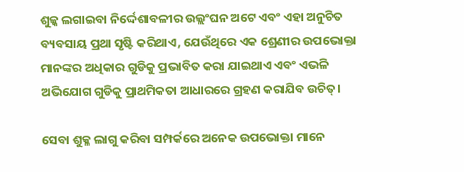ଶୁଳ୍କ ଲଗାଇବା ନିର୍ଦ୍ଦେଶାବଳୀର ଉଲ୍ଲଂଘନ ଅଟେ ଏବଂ ଏହା ଅନୁଚିତ ବ୍ୟବସାୟ ପ୍ରଥା ସୃଷ୍ଟି କରିଥାଏ, ଯେଉଁଥିରେ ଏକ ଶ୍ରେଣୀର ଉପଭୋକ୍ତା ମାନଙ୍କର ଅଧିକାର ଗୁଡିକୁ ପ୍ରଭାବିତ କରା ଯାଇଥାଏ ଏବଂ ଏଭଳି ଅଭିଯୋଗ ଗୁଡିକୁ ପ୍ରାଥମିକତା ଆଧାରରେ ଗ୍ରହଣ କରାଯିବ ଉଚିତ୍।

ସେବା ଶୁକ୍ଳ ଲାଗୁ କରିବା ସମ୍ପର୍କରେ ଅନେକ ଉପଭୋକ୍ତା ମାନେ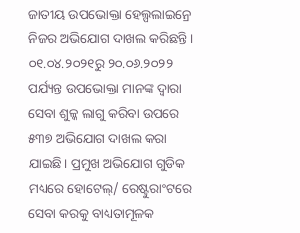ଜାତୀୟ ଉପଭୋକ୍ତା ହେଲ୍ପଲାଇନ୍ରେ ନିଜର ଅଭିଯୋଗ ଦାଖଲ କରିଛନ୍ତି। ୦୧.୦୪.୨୦୨୧ରୁ ୨୦.୦୬.୨୦୨୨ ପର୍ଯ୍ୟନ୍ତ ଉପଭୋକ୍ତା ମାନଙ୍କ ଦ୍ୱାରା ସେବା ଶୁଳ୍କ ଲାଗୁ କରିବା ଉପରେ ୫୩୭ ଅଭିଯୋଗ ଦାଖଲ କରା ଯାଇଛି। ପ୍ରମୁଖ ଅଭିଯୋଗ ଗୁଡିକ ମଧ୍ୟରେ ହୋଟେଲ୍/ ରେଷ୍ଟୁରାଂଟରେ ସେବା କରକୁ ବାଧ୍ୟତାମୂଳକ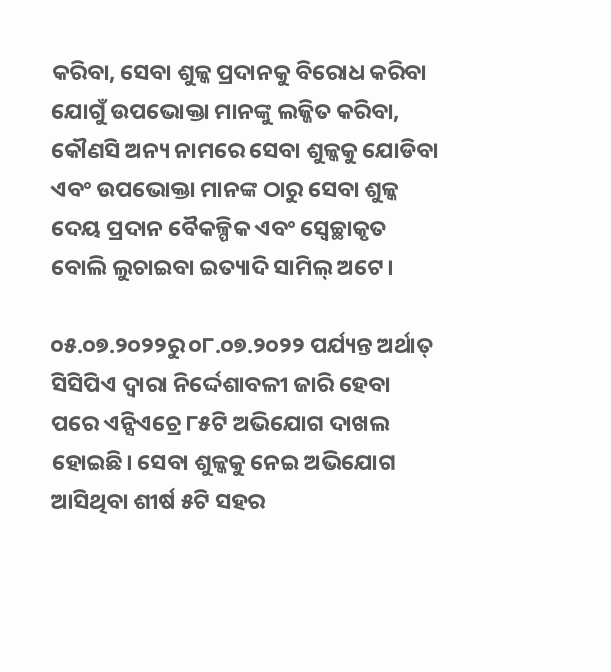କରିବା, ସେବା ଶୁଳ୍କ ପ୍ରଦାନକୁ ବିରୋଧ କରିବା ଯୋଗୁଁ ଉପଭୋକ୍ତା ମାନଙ୍କୁ ଲଜ୍ଜିତ କରିବା, କୌଣସି ଅନ୍ୟ ନାମରେ ସେବା ଶୁଳ୍କକୁ ଯୋଡିବା ଏବଂ ଉପଭୋକ୍ତା ମାନଙ୍କ ଠାରୁ ସେବା ଶୁଳ୍କ ଦେୟ ପ୍ରଦାନ ବୈକଳ୍ପିକ ଏବଂ ସ୍ୱେଚ୍ଛାକୃତ ବୋଲି ଲୁଚାଇବା ଇତ୍ୟାଦି ସାମିଲ୍ ଅଟେ।

୦୫.୦୭.୨୦୨୨ରୁ ୦୮.୦୭.୨୦୨୨ ପର୍ଯ୍ୟନ୍ତ ଅର୍ଥାତ୍ ସିସିପିଏ ଦ୍ୱାରା ନିର୍ଦ୍ଦେଶାବଳୀ ଜାରି ହେବା ପରେ ଏନ୍ସିଏଚ୍ରେ ୮୫ଟି ଅଭିଯୋଗ ଦାଖଲ ହୋଇଛି। ସେବା ଶୁଳ୍କକୁ ନେଇ ଅଭିଯୋଗ ଆସିଥିବା ଶୀର୍ଷ ୫ଟି ସହର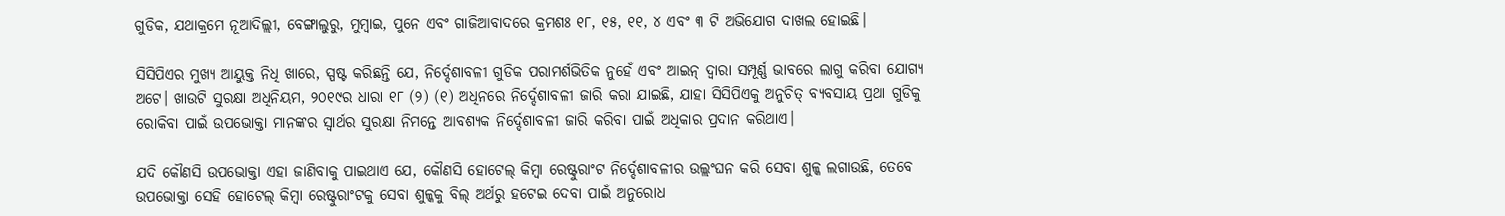ଗୁଡିକ, ଯଥାକ୍ରମେ ନୂଆଦିଲ୍ଲୀ, ବେଙ୍ଗାଲୁରୁ, ମୁମ୍ବାଇ, ପୁନେ ଏବଂ ଗାଜିଆବାଦରେ କ୍ରମଶଃ ୧୮, ୧୫, ୧୧, ୪ ଏବଂ ୩ ଟି ଅଭିଯୋଗ ଦାଖଲ ହୋଇଛି।

ସିସିପିଏର ମୁଖ୍ୟ ଆୟୁକ୍ତ ନିଧି ଖାରେ, ସ୍ପଷ୍ଟ କରିଛନ୍ତି ଯେ, ନିର୍ଦ୍ଦେଶାବଳୀ ଗୁଡିକ ପରାମର୍ଶଭିତିକ ନୁହେଁ ଏବଂ ଆଇନ୍ ଦ୍ୱାରା ସମ୍ପୂର୍ଣ୍ଣ ଭାବରେ ଲାଗୁ କରିବା ଯୋଗ୍ୟ ଅଟେ। ଖାଉଟି ସୁରକ୍ଷା ଅଧିନିୟମ, ୨୦୧୯ର ଧାରା ୧୮ (୨) (୧) ଅଧିନରେ ନିର୍ଦ୍ଦେଶାବଳୀ ଜାରି କରା ଯାଇଛି, ଯାହା ସିସିପିଏକୁ ଅନୁଚିତ୍ ବ୍ୟବସାୟ ପ୍ରଥା ଗୁଡିକୁ ରୋକିବା ପାଇଁ ଉପଭୋକ୍ତା ମାନଙ୍କର ସ୍ୱାର୍ଥର ସୁରକ୍ଷା ନିମନ୍ତେ ଆବଶ୍ୟକ ନିର୍ଦ୍ଦେଶାବଳୀ ଜାରି କରିବା ପାଇଁ ଅଧିକାର ପ୍ରଦାନ କରିଥାଏ।

ଯଦି କୌଣସି ଉପଭୋକ୍ତା ଏହା ଜାଣିବାକୁ ପାଇଥାଏ ଯେ, କୌଣସି ହୋଟେଲ୍ କିମ୍ବା ରେଷ୍ଟୁରାଂଟ ନିର୍ଦ୍ଦେଶାବଳୀର ଉଲ୍ଲଂଘନ କରି ସେବା ଶୁଳ୍କ ଲଗାଉଛି, ତେବେ ଉପଭୋକ୍ତା ସେହି ହୋଟେଲ୍ କିମ୍ବା ରେଷ୍ଟୁରାଂଟକୁ ସେବା ଶୁଳ୍କକୁ ବିଲ୍ ଅର୍ଥରୁ ହଟେଇ ଦେବା ପାଇଁ ଅନୁରୋଧ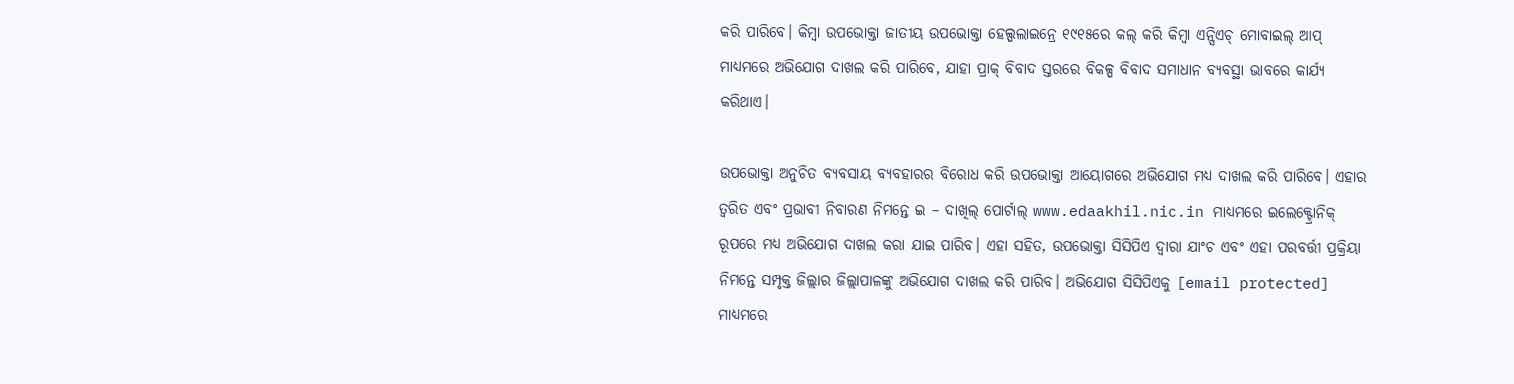କରି ପାରିବେ। କିମ୍ବା ଉପଭୋକ୍ତା ଜାତୀୟ ଉପଭୋକ୍ତା ହେଲ୍ପଲାଇନ୍ରେ ୧୯୧୫ରେ କଲ୍ କରି କିମ୍ବା ଏନ୍ସିଏଚ୍ ମୋବାଇଲ୍ ଆପ୍ ମାଧ୍ୟମରେ ଅଭିଯୋଗ ଦାଖଲ କରି ପାରିବେ, ଯାହା ପ୍ରାକ୍ ବିବାଦ ସ୍ତରରେ ବିକଳ୍ପ ବିବାଦ ସମାଧାନ ବ୍ୟବସ୍ଥା ଭାବରେ କାର୍ଯ୍ୟ କରିଥାଏ।

ଉପଭୋକ୍ତା ଅନୁଚିତ ବ୍ୟବସାୟ ବ୍ୟବହାରର ବିରୋଧ କରି ଉପଭୋକ୍ତା ଆୟୋଗରେ ଅଭିଯୋଗ ମଧ୍ୟ ଦାଖଲ କରି ପାରିବେ। ଏହାର ତ୍ୱରିତ ଏବଂ ପ୍ରଭାବୀ ନିବାରଣ ନିମନ୍ତେ ଇ – ଦାଖିଲ୍ ପୋର୍ଟାଲ୍ www.edaakhil.nic.in ମାଧ୍ୟମରେ ଇଲେକ୍ଟ୍ରୋନିକ୍ ରୂପରେ ମଧ୍ୟ ଅଭିଯୋଗ ଦାଖଲ କରା ଯାଇ ପାରିବ। ଏହା ସହିତ, ଉପଭୋକ୍ତା ସିସିପିଏ ଦ୍ୱାରା ଯାଂଚ ଏବଂ ଏହା ପରବର୍ତ୍ତୀ ପ୍ରକ୍ରିୟା ନିମନ୍ତେ ସମ୍ପୃକ୍ତ ଜିଲ୍ଲାର ଜିଲ୍ଲାପାଳଙ୍କୁ ଅଭିଯୋଗ ଦାଖଲ କରି ପାରିବ। ଅଭିଯୋଗ ସିସିପିଏକୁ [email protected] ମାଧ୍ୟମରେ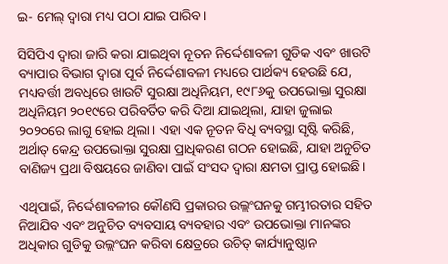ଇ- ମେଲ୍ ଦ୍ୱାରା ମଧ୍ୟ ପଠା ଯାଇ ପାରିବ।

ସିସିପିଏ ଦ୍ୱାରା ଜାରି କରା ଯାଇଥିବା ନୂତନ ନିର୍ଦ୍ଦେଶାବଳୀ ଗୁଡିକ ଏବଂ ଖାଉଟି ବ୍ୟାପାର ବିଭାଗ ଦ୍ୱାରା ପୂର୍ବ ନିର୍ଦ୍ଦେଶାବଳୀ ମଧ୍ୟରେ ପାର୍ଥକ୍ୟ ହେଉଛି ଯେ, ମଧ୍ୟବର୍ତ୍ତୀ ଅବଧିରେ ଖାଉଟି ସୁରକ୍ଷା ଅଧିନିୟମ, ୧୯୮୬କୁ ଉପଭୋକ୍ତା ସୁରକ୍ଷା ଅଧିନିୟମ ୨୦୧୯ରେ ପରିବର୍ତିତ କରି ଦିଆ ଯାଇଥିଲା, ଯାହା ଜୁଲାଇ ୨୦୨୦ରେ ଲାଗୁ ହୋଇ ଥିଲା। ଏହା ଏକ ନୂତନ ବିଧି ବ୍ୟବସ୍ଥା ସୃଷ୍ଟି କରିଛି, ଅର୍ଥାତ୍ କେନ୍ଦ୍ର ଉପଭୋକ୍ତା ସୁରକ୍ଷା ପ୍ରାଧିକରଣ ଗଠନ ହୋଇଛି, ଯାହା ଅନୁଚିତ ବାଣିଜ୍ୟ ପ୍ରଥା ବିଷୟରେ ଜାଣିବା ପାଇଁ ସଂସଦ ଦ୍ୱାରା କ୍ଷମତା ପ୍ରାପ୍ତ ହୋଇଛି।

ଏଥିପାଇଁ, ନିର୍ଦ୍ଦେଶାବଳୀର କୌଣସି ପ୍ରକାରର ଉଲ୍ଲଂଘନକୁ ଗମ୍ଭୀରତାର ସହିତ ନିଆଯିବ ଏବଂ ଅନୁଚିତ ବ୍ୟବସାୟ ବ୍ୟବହାର ଏବଂ ଉପଭୋକ୍ତା ମାନଙ୍କର ଅଧିକାର ଗୁଡିକୁ ଉଲ୍ଲଂଘନ କରିବା କ୍ଷେତ୍ରରେ ଉଚିତ୍ କାର୍ଯ୍ୟାନୁଷ୍ଠାନ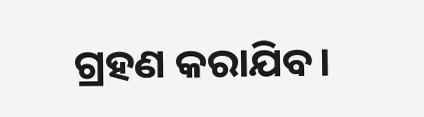ଗ୍ରହଣ କରାଯିବ।